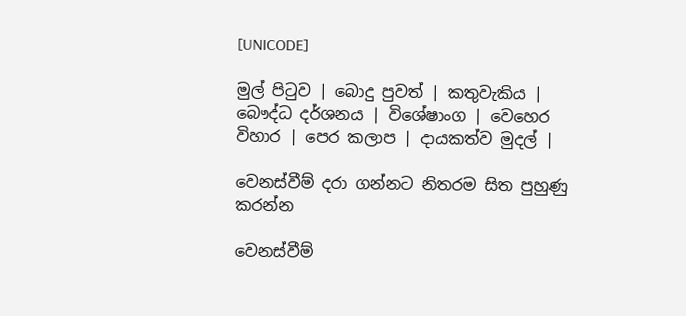[UNICODE]

මුල් පිටුව | බොදු පුවත් | කතුවැකිය | බෞද්ධ දර්ශනය | විශේෂාංග | වෙහෙර විහාර | පෙර කලාප | දායකත්ව මුදල් |

වෙනස්වීම් දරා ගන්නට නිතරම සිත පුහුණු කරන්න

වෙනස්වීම්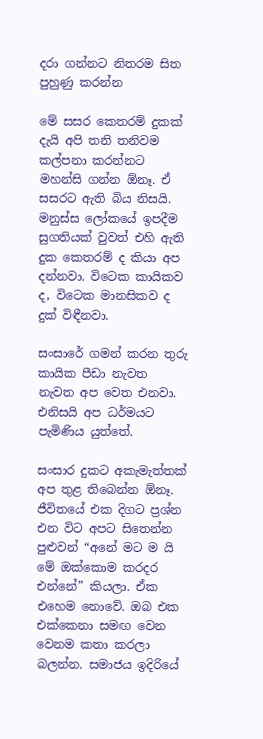දරා ගන්නට නිතරම සිත පුහුණු කරන්න

මේ සසර කෙතරම් දුකක් දැයි අපි තනි තනිවම කල්පනා කරන්නට මහන්සි ගන්න ඕනෑ. ඒ සසරට ඇති බිය නිසයි. මනුස්ස ලෝකයේ ඉපදීම සුගතියක් වුවත් එහි ඇති දුක කෙතරම් ද කියා අප දන්නවා. විටෙක කායිකව ද, විටෙක මානසිකව ද දුක් විඳීනවා.

සංසාරේ ගමන් කරන තුරු කායික පීඩා නැවත නැවත අප වෙත එනවා. එනිසයි අප ධර්මයට පැමිණිය යුත්තේ.

සංසාර දුකට අකැමැත්තක් අප තුළ තිබෙන්න ඕනෑ. ජීවිතයේ එක දිගට ප්‍රශ්න එන විට අපට සිතෙන්න පුළුවන් “අනේ මට ම යි මේ ඔක්කොම කරදර එන්නේ” කියලා. ඒක එහෙම නොවේ. ඔබ එක එක්කෙනා සමඟ වෙන වෙනම කතා කරලා බලන්න. සමාජය ඉදිරියේ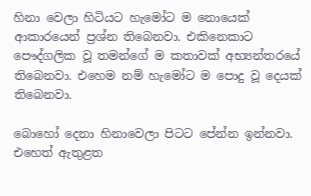හිනා වෙලා හිටියට හැමෝට ම නොයෙක් ආකාරයෙන් ප්‍රශ්න තිබෙනවා. එකිනෙකාට පෞද්ගලික වූ තමන්ගේ ම කතාවක් අභ්‍යන්තරයේ තිබෙනවා. එහෙම නම් හැමෝට ම පොදු වූ දෙයක් තිබෙනවා.

බොහෝ දෙනා හිනාවෙලා පිටට පේන්න ඉන්නවා. එහෙත් ඇතුළත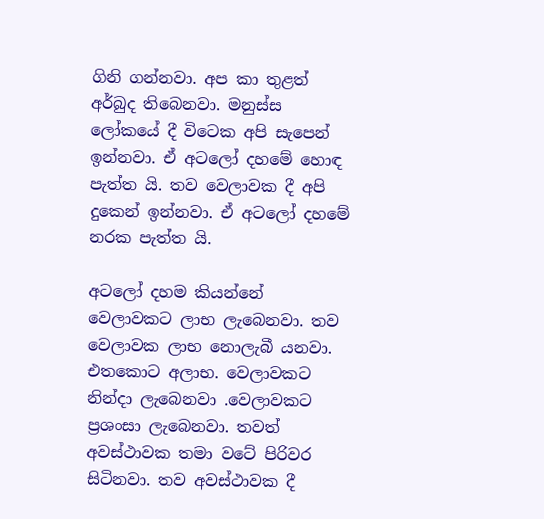ගිනි ගන්නවා. අප කා තුළත් අර්බුද තිබෙනවා. මනුස්ස ලෝකයේ දී විටෙක අපි සැපෙන් ඉන්නවා. ඒ අටලෝ දහමේ හොඳ පැත්ත යි. තව වෙලාවක දී අපි දුකෙන් ඉන්නවා. ඒ අටලෝ දහමේ නරක පැත්ත යි.

අටලෝ දහම කියන්නේ වෙලාවකට ලාභ ලැබෙනවා. තව වෙලාවක ලාභ නොලැබී යනවා. එතකොට අලාභ. වෙලාවකට නින්දා ලැබෙනවා .වෙලාවකට ප්‍රශංසා ලැබෙනවා. තවත් අවස්ථාවක තමා වටේ පිරිවර සිටිනවා. තව අවස්ථාවක දී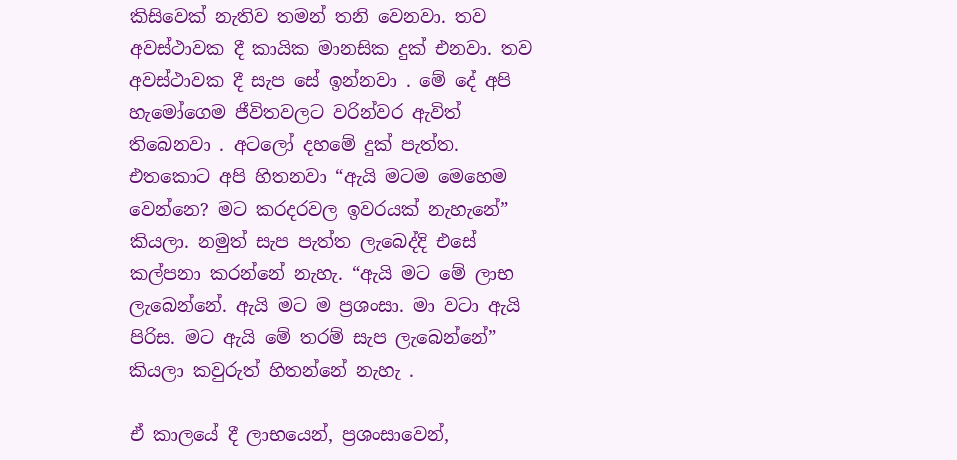කිසිවෙක් නැතිව තමන් තනි වෙනවා. තව අවස්ථාවක දී කායික මානසික දුක් එනවා. තව අවස්ථාවක දී සැප සේ ඉන්නවා . මේ දේ අපි හැමෝගෙම ජීවිතවලට වරින්වර ඇවිත් තිබෙනවා . අටලෝ දහමේ දුක් පැත්ත. එතකොට අපි හිතනවා “ඇයි මටම මෙහෙම වෙන්නෙ? මට කරදරවල ඉවරයක් නැහැනේ” කියලා. නමුත් සැප පැත්ත ලැබෙද්දි එසේ කල්පනා කරන්නේ නැහැ. “ඇයි මට මේ ලාභ ලැබෙන්නේ. ඇයි මට ම ප්‍රශංසා. මා වටා ඇයි පිරිස. මට ඇයි මේ තරම් සැප ලැබෙන්නේ” කියලා කවුරුත් හිතන්නේ නැහැ .

ඒ කාලයේ දී ලාභයෙන්, ප්‍රශංසාවෙන්,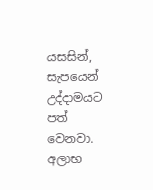යසසින්, සැපයෙන් උද්දාමයට පත් වෙනවා. අලාභ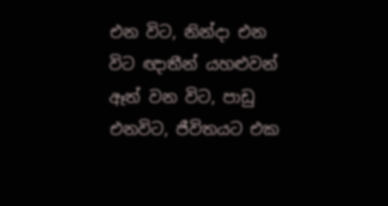එන විට, නින්දා එන විට ඥාතීන් යහළුවන් ඈත් වන විට, පාඩු එනවිට, ජීවිතයට එක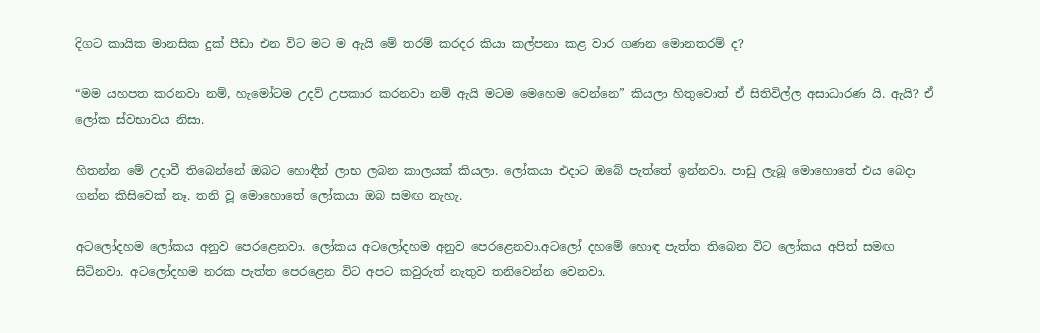දිගට කායික මානසික දුක් පීඩා එන විට මට ම ඇයි මේ තරම් කරදර කියා කල්පනා කළ වාර ගණන මොනතරම් ද?

“මම යහපත කරනවා නම්, හැමෝටම උදව් උපකාර කරනවා නම් ඇයි මටම මෙහෙම වෙන්නෙ” කියලා හිතුවොත් ඒ සිතිවිල්ල අසාධාරණ යි. ඇයි? ඒ ලෝක ස්වභාවය නිසා.

හිතන්න මේ උදාවී තිබෙන්නේ ඔබට හොඳීන් ලාභ ලබන කාලයක් කියලා. ලෝකයා එදාට ඔබේ පැත්තේ ඉන්නවා. පාඩු ලැබූ මොහොතේ එය බෙදා ගන්න කිසිවෙක් නෑ. තනි වූ මොහොතේ ලෝකයා ඔබ සමඟ නැහැ.

අටලෝදහම ලෝකය අනුව පෙරළෙනවා. ලෝකය අටලෝදහම අනුව පෙරළෙනවා.අටලෝ දහමේ හොඳ පැත්ත තිබෙන විට ලෝකය අපිත් සමඟ සිටිනවා. අටලෝදහම නරක පැත්ත පෙරළෙන විට අපට කවුරුත් නැතුව තනිවෙන්න වෙනවා.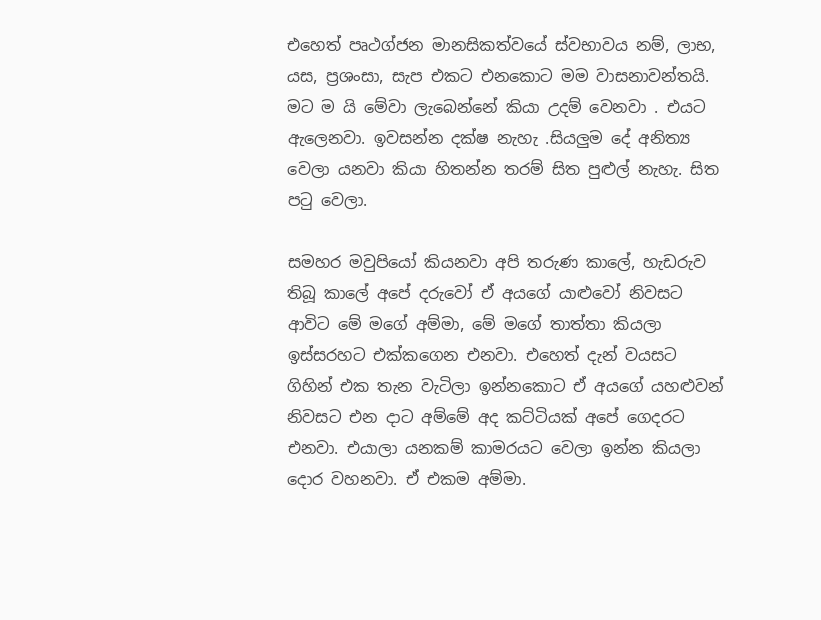එහෙත් පෘථග්ජන මානසිකත්වයේ ස්වභාවය නම්, ලාභ, යස, ප්‍රශංසා, සැප එකට එනකොට මම වාසනාවන්තයි. මට ම යි මේවා ලැබෙන්නේ කියා උදම් වෙනවා . එයට ඇලෙනවා. ඉවසන්න දක්ෂ නැහැ .සියලුම දේ අනිත්‍ය වෙලා යනවා කියා හිතන්න තරම් සිත පුළුල් නැහැ. සිත පටු වෙලා.

සමහර මවුපියෝ කියනවා අපි තරුණ කාලේ, හැඩරුව තිබූ කාලේ අපේ දරුවෝ ඒ අයගේ යාළුවෝ නිවසට ආවිට මේ මගේ අම්මා, මේ මගේ තාත්තා කියලා ඉස්සරහට එක්කගෙන එනවා. එහෙත් දැන් වයසට ගිහින් එක තැන වැටිලා ඉන්නකොට ඒ අයගේ යහළුවන් නිවසට එන දාට අම්මේ අද කට්ටියක් අපේ ගෙදරට එනවා. එයාලා යනකම් කාමරයට වෙලා ඉන්න කියලා දොර වහනවා. ඒ එකම අම්මා.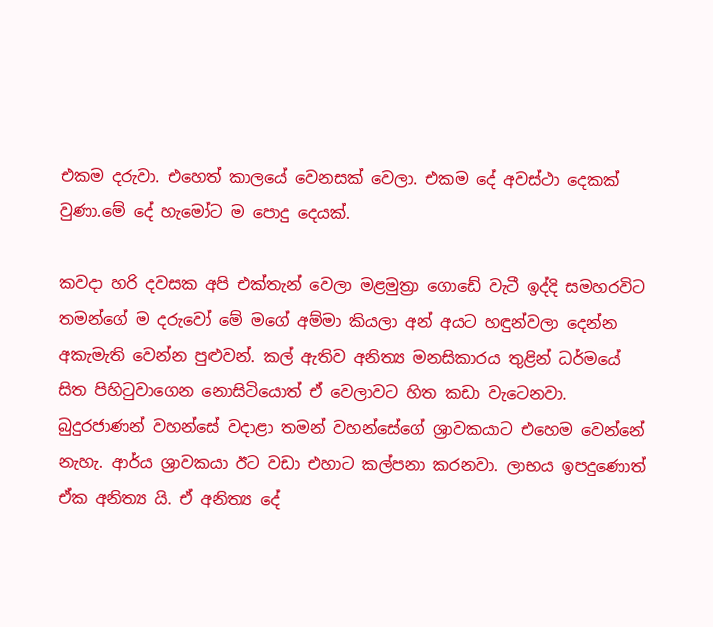එකම දරුවා. එහෙත් කාලයේ වෙනසක් වෙලා. එකම දේ අවස්ථා දෙකක් වුණා.මේ දේ හැමෝට ම පොදු දෙයක්.

කවදා හරි දවසක අපි එක්තැන් වෙලා මළමුත්‍රා ගොඩේ වැටී ඉද්දි සමහරවිට තමන්ගේ ම දරුවෝ මේ මගේ අම්මා කියලා අන් අයට හඳුන්වලා දෙන්න අකැමැති වෙන්න පුළුවන්. කල් ඇතිව අනිත්‍ය මනසිකාරය තුළින් ධර්මයේ සිත පිහිටුවාගෙන නොසිටියොත් ඒ වෙලාවට හිත කඩා වැටෙනවා. බුදුරජාණන් වහන්සේ වදාළා තමන් වහන්සේගේ ශ්‍රාවකයාට එහෙම වෙන්නේ නැහැ. ආර්ය ශ්‍රාවකයා ඊට වඩා එහාට කල්පනා කරනවා. ලාභය ඉපදු‍ණොත් ඒක අනිත්‍ය යි. ඒ අනිත්‍ය දේ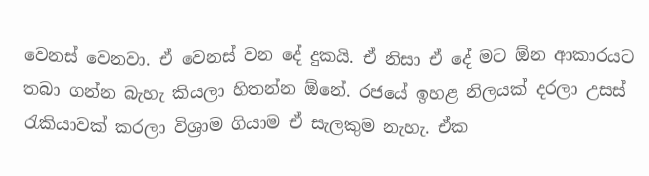වෙනස් වෙනවා. ඒ වෙනස් වන දේ දුකයි. ඒ නිසා ඒ දේ මට ඕන ආකාරයට තබා ගන්න බැහැ කියලා හිතන්න ඕනේ. රජයේ ඉහළ නිලයක් දරලා උසස් රැකියාවක් කරලා විශ්‍රාම ගියාම ඒ සැලකුම නැහැ. ඒක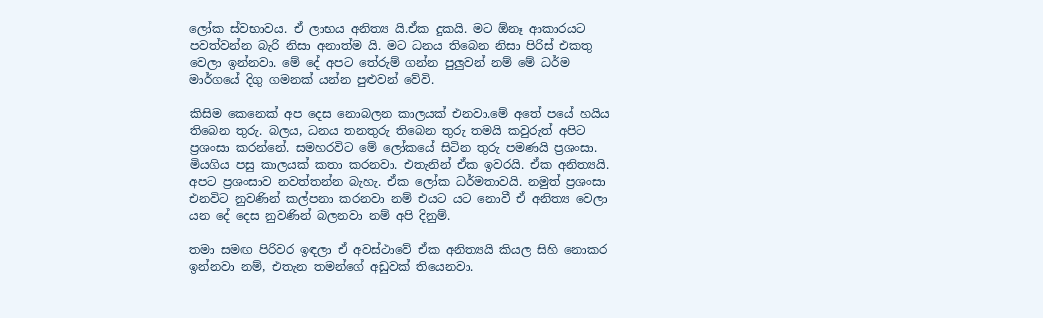ලෝක ස්වභාවය. ඒ ලාභය අනිත්‍ය යි.ඒක දුකයි. මට ඕනෑ ආකාරයට පවත්වන්න බැරි නිසා අනාත්ම යි. මට ධනය තිබෙන නිසා පිරිස් එකතු වෙලා ඉන්නවා. මේ දේ අපට තේරුම් ගන්න පුලුවන් නම් මේ ධර්ම මාර්ගයේ දිගු ගමනක් යන්න පුළුවන් වේවි.

කිසිම කෙනෙක් අප දෙස නොබලන කාලයක් එනවා.මේ අතේ පයේ හයිය තිබෙන තුරු. බලය, ධනය තනතුරු තිබෙන තුරු තමයි කවුරුත් අපිට ප්‍රශංසා කරන්නේ. සමහරවිට මේ ලෝකයේ සිටින තුරු පමණයි ප්‍රශංසා. මියගිය පසු කාලයක් කතා කරනවා. එතැනින් ඒක ඉවරයි. ඒක අනිත්‍යයි. අපට ප්‍රශංසාව නවත්තන්න බැහැ. ඒක ලෝක ධර්මතාවයි. නමුත් ප්‍රශංසා එනවිට නුවණින් කල්පනා කරනවා නම් එයට යට නොවී ඒ අනිත්‍ය වෙලා යන දේ දෙස නුවණින් බලනවා නම් අපි දිනුම්.

තමා සමඟ පිරිවර ඉඳලා ඒ අවස්ථාවේ ඒක අනිත්‍යයි කියල සිහි නොකර ඉන්නවා නම්, එතැන තමන්ගේ අඩුවක් තියෙනවා.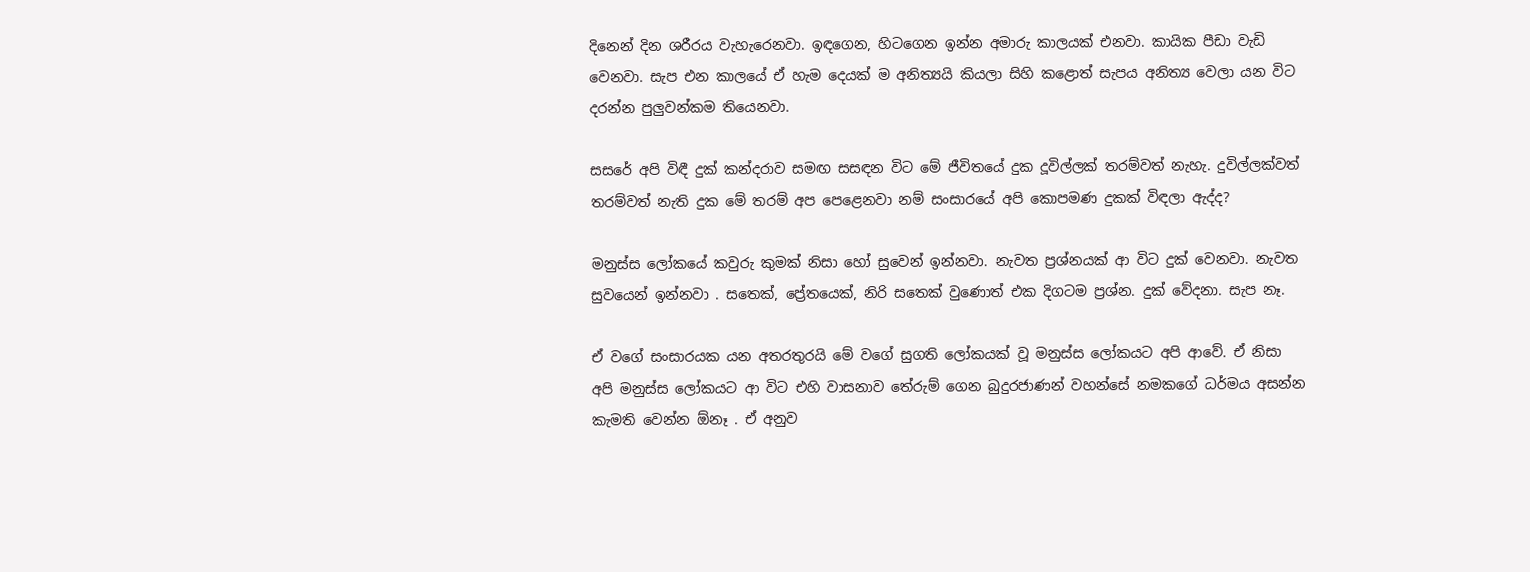දිනෙන් දින ශරීරය වැහැරෙනවා. ඉඳගෙන, හිටගෙන ඉන්න අමාරු කාලයක් එනවා. කායික පීඩා වැඩි වෙනවා. සැප එන කාලයේ ඒ හැම දෙයක් ම අනිත්‍යයි කියලා සිහි කළොත් සැපය අනිත්‍ය වෙලා යන විට දරන්න පුලුවන්කම තියෙනවා.

සසරේ අපි විඳී දුක් කන්දරාව සමඟ සසඳන විට මේ ජීවිතයේ දුක දූවිල්ලක් තරම්වත් නැහැ. දුවිල්ලක්වත් තරම්වත් නැති දුක මේ තරම් අප පෙළෙනවා නම් සංසාරයේ අපි කොපමණ දුකක් විඳලා ඇද්ද?

මනුස්ස ලෝකයේ කවුරු කුමක් නිසා හෝ සුවෙන් ඉන්නවා. නැවත ප්‍රශ්නයක් ආ විට දුක් වෙනවා. නැවත සුවයෙන් ඉන්නවා . සතෙක්, ප්‍රේතයෙක්, නිරි සතෙක් වුණොත් එක දිගටම ප්‍රශ්න. දුක් වේදනා. සැප නෑ.

ඒ වගේ සංසාරයක යන අතරතුරයි මේ වගේ සුගති ලෝකයක් වූ මනුස්ස ලෝකයට අපි ආවේ. ඒ නිසා අපි මනුස්ස ලෝකයට ආ විට එහි වාසනාව තේරුම් ගෙන බුදුරජාණන් වහන්සේ නමකගේ ධර්මය අසන්න කැමති වෙන්න ඕනෑ . ඒ අනුව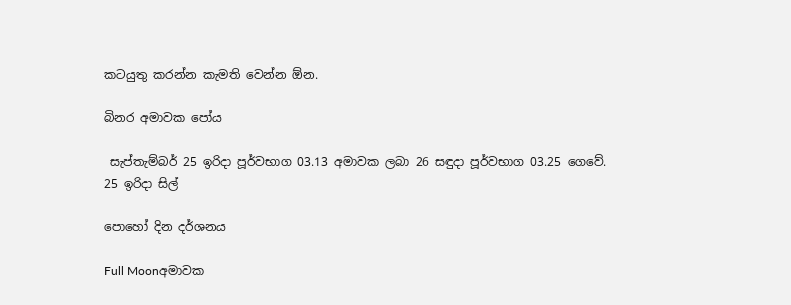කටයුතු කරන්න කැමති වෙන්න ඕන.

බිනර අමාවක පෝය

 සැප්තැම්බර් 25 ඉරිදා පූර්වභාග 03.13 අමාවක ලබා 26 සඳුදා පූර්වභාග 03.25 ගෙවේ.
25 ඉරිදා සිල්

පොහෝ දින දර්ශනය

Full Moonඅමාවක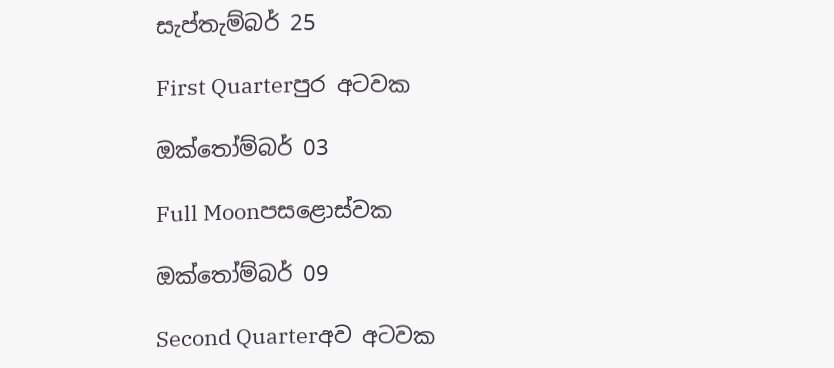සැප්තැම්බර් 25

First Quarterපුර අටවක

ඔක්තෝම්බර් 03

Full Moonපසළොස්වක

ඔක්තෝම්බර් 09

Second Quarterඅව අටවක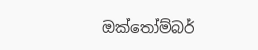ඔක්තෝම්බර්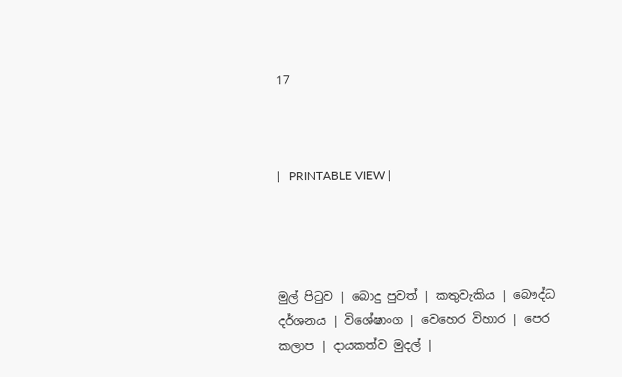17



|   PRINTABLE VIEW |




මුල් පිටුව | බොදු පුවත් | කතුවැකිය | බෞද්ධ දර්ශනය | විශේෂාංග | වෙහෙර විහාර | පෙර කලාප | දායකත්ව මුදල් |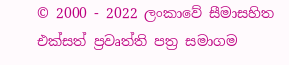© 2000 - 2022 ලංකාවේ සීමාසහිත එක්සත් ප්‍රවෘත්ති පත්‍ර සමාගම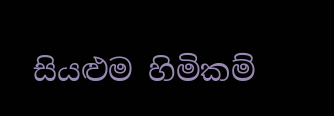සියළුම හිමිකම්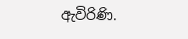ඇවිරිණි.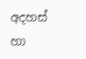අදහස් හා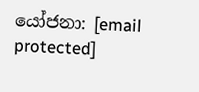යෝජනා: [email protected]